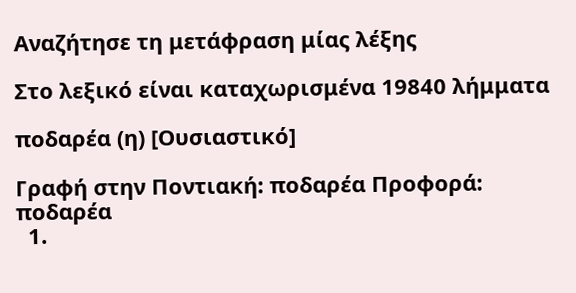Αναζήτησε τη μετάφραση μίας λέξης

Στο λεξικό είναι καταχωρισμένα 19840 λήμματα

ποδαρέα (η) [Ουσιαστικό]

Γραφή στην Ποντιακή: ποδαρέα Προφορά: ποδαρέα
  1.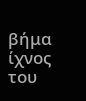βήμα ίχνος του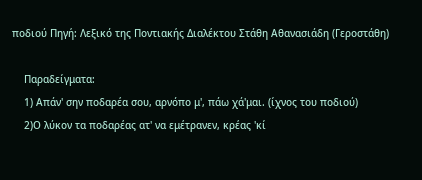ποδιού Πηγή: Λεξικό της Ποντιακής Διαλέκτου Στάθη Αθανασιάδη (Γεροστάθη)

    Παραδείγματα:
    1) Απάν' σην ποδαρέα σου, αρνόπο μ', πάω χά'μαι. (ίχνος του ποδιού)
    2)Ο λύκον τα ποδαρέας ατ' να εμέτρανεν, κρέας 'κί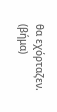θα εχόρταζεν. (βήμα)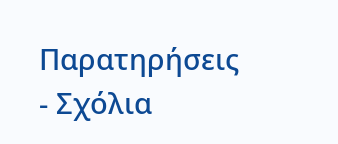Παρατηρήσεις - Σχόλια